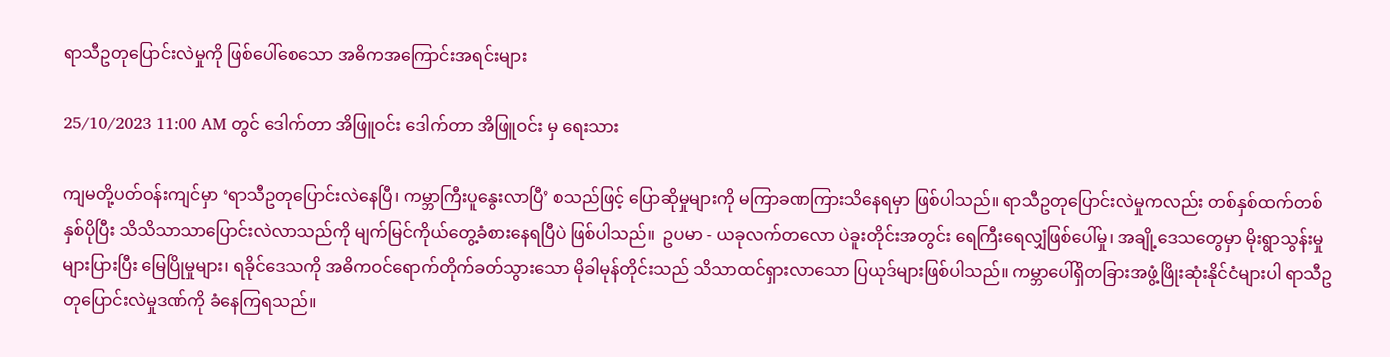ရာသီဥတုပြောင်းလဲမှုကို ဖြစ်ပေါ်စေသော အဓိကအကြောင်းအရင်းများ

25/10/2023 11:00 AM တွင် ဒေါက်တာ အိဖြူဝင်း ဒေါက်တာ အိဖြူဝင်း မှ ရေးသား

ကျမတို့ပတ်ဝန်းကျင်မှာ ‘ရာသီဥတုပြောင်းလဲနေပြီ၊ ကမ္ဘာကြီးပူနွေးလာပြီ’ စသည်ဖြင့် ပြောဆိုမှုများကို မကြာခဏကြားသိနေရမှာ ဖြစ်ပါသည်။ ရာသီဥတုပြောင်းလဲမှုကလည်း တစ်နှစ်ထက်တစ်နှစ်ပိုပြီး သိသိသာသာပြောင်းလဲလာသည်ကို မျက်မြင်ကိုယ်တွေ့ခံစားနေရပြီပဲ ဖြစ်ပါသည်။  ဥပမာ - ယခုလက်တလော ပဲခူးတိုင်းအတွင်း ရေကြီးရေလျှံဖြစ်ပေါ်မှု၊ အချို့ဒေသတွေမှာ မိုးရွာသွန်းမှုများပြားပြီး မြေပြိုမှုများ၊ ရခိုင်ဒေသကို အဓိကဝင်ရောက်တိုက်ခတ်သွားသော မိုခါမုန်တိုင်းသည် သိသာထင်ရှားလာသော ပြယုဒ်များဖြစ်ပါသည်။ ကမ္ဘာပေါ်ရှိတခြားအဖွံ့ဖြိုးဆုံးနိုင်ငံများပါ ရာသီဥတုပြောင်းလဲမှုဒဏ်ကို ခံနေကြရသည်။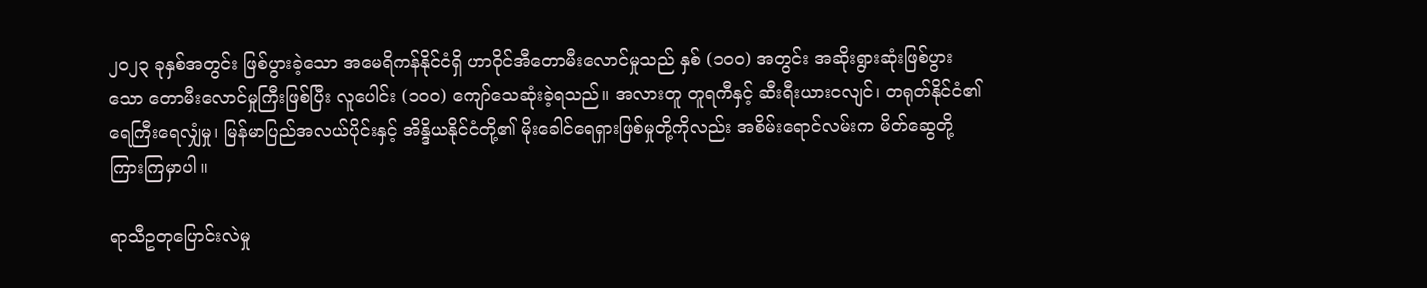၂၀၂၃ ခုနှစ်အတွင်း ဖြစ်ပွားခဲ့သော အမေရိကန်နိုင်ငံရှိ ဟာဝိုင်အီတောမီးလောင်မှုသည် နှစ် (၁၀၀) အတွင်း အဆိုးရွားဆုံးဖြစ်ပွားသော တောမီးလောင်မှုကြီးဖြစ်ပြီး လူပေါင်း (၁၀၀) ကျော်သေဆုံးခဲ့ရသည်။ အလားတူ တူရကီနှင့် ဆီးရီးယားငလျင်၊ တရုတ်နိုင်ငံ၏ ရေကြီးရေလျှံမှု၊ မြန်မာပြည်အလယ်ပိုင်းနှင့် အိန္ဒိယနိုင်ငံတို့၏ မိုးခေါင်ရေရှားဖြစ်မှုတို့ကိုလည်း အစိမ်းရောင်လမ်းက မိတ်ဆွေတို့ ကြားကြမှာပါ။

ရာသီဥတုပြောင်းလဲမှု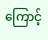ကြောင့်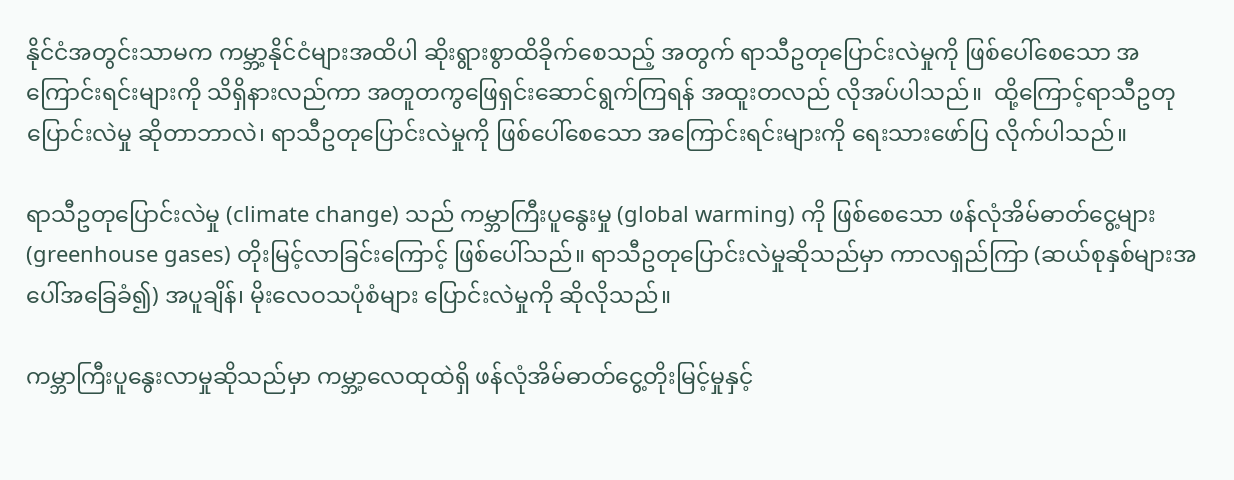နိုင်ငံအတွင်းသာမက ကမ္ဘာ့နိုင်ငံများအထိပါ ဆိုးရွားစွာထိခိုက်စေသည့် အတွက် ရာသီဥတုပြောင်းလဲမှုကို ဖြစ်ပေါ်စေသော အကြောင်းရင်းများကို သိရှိနားလည်ကာ အတူတကွဖြေရှင်းဆောင်ရွက်ကြရန် အထူးတလည် လိုအပ်ပါသည်။  ထို့ကြောင့်ရာသီဥတုပြောင်းလဲမှု ဆိုတာဘာလဲ၊ ရာသီဥတုပြောင်းလဲမှုကို ဖြစ်ပေါ်စေသော အကြောင်းရင်းများကို ရေးသားဖော်ပြ လိုက်ပါသည်။

ရာသီဥတုပြောင်းလဲမှု (climate change) သည် ကမ္ဘာကြီးပူနွေးမှု (global warming) ကို ဖြစ်စေသော ဖန်လုံအိမ်ဓာတ်ငွေ့များ (greenhouse gases) တိုးမြင့်လာခြင်းကြောင့် ဖြစ်ပေါ်သည်။ ရာသီဥတုပြောင်းလဲမှုဆိုသည်မှာ ကာလရှည်ကြာ (ဆယ်စုနှစ်များအပေါ်အခြေခံ၍) အပူချိန်၊ မိုးလေဝသပုံစံများ ပြောင်းလဲမှုကို ဆိုလိုသည်။

ကမ္ဘာကြီးပူနွေးလာမှုဆိုသည်မှာ ကမ္ဘာ့လေထုထဲရှိ ဖန်လုံအိမ်ဓာတ်ငွေ့တိုးမြင့်မှုနှင့်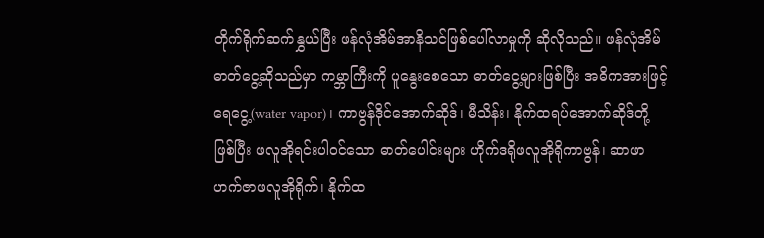တိုက်ရိုက်ဆက်နွှယ်ပြီး ဖန်လုံအိမ်အာနိသင်ဖြစ်ပေါ်လာမှုကို ဆိုလိုသည်။ ဖန်လုံအိမ်ဓာတ်ငွေ့ဆိုသည်မှာ ကမ္ဘာကြီးကို ပူနွေးစေသော ဓာတ်ငွေ့များဖြစ်ပြီး အဓိကအားဖြင့် ရေငွေ့(water vapor)၊ ကာဗွန်ဒိုင်အောက်ဆိုဒ်၊ မီသိန်း၊ နိုက်ထရပ်အောက်ဆိုဒ်တို့ဖြစ်ပြီး ဖလူအိုရင်းပါဝင်သော ဓာတ်ပေါင်းများ ဟိုက်ဒရိုဖလူအိုရိုကာဗွန်၊ ဆာဖာဟက်ဇာဖလူအိုရိုက်၊ နိုက်ထ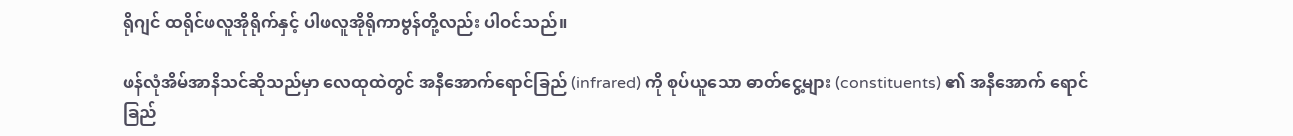ရိုဂျင် ထရိုင်ဖလူအိုရိုက်နှင့် ပါဖလူအိုရိုကာဗွန်တို့လည်း ပါဝင်သည်။

ဖန်လုံအိမ်အာနိသင်ဆိုသည်မှာ လေထုထဲတွင် အနီအောက်ရောင်ခြည် (infrared) ကို စုပ်ယူသော ဓာတ်ငွေ့များ (constituents) ၏ အနီအောက် ရောင်ခြည်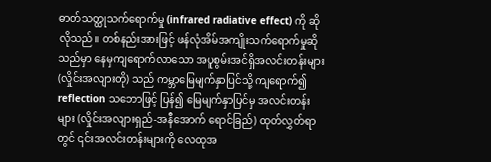ဓာတ်သတ္ထုသက်ရောက်မှု (infrared radiative effect) ကို ဆိုလိုသည်။ တစ်နည်းအားဖြင့် ဖန်လုံအိမ်အကျိုးသက်ရောက်မှုဆိုသည်မှာ နေမှကျရောက်လာသော အပူစွမ်းအင်ရှိအလင်းတန်းများ (လှိုင်းအလျားတို) သည် ကမ္ဘာမြေမျက်နှာပြင်သို့ ကျရောက်၍ reflection သဘောဖြင့် ပြန်၍ မြေမျက်နှာပြင်မှ အလင်းတန်းများ (လှိုင်းအလျားရှည်-အနီအောက် ရောင်ခြည်) ထုတ်လွှတ်ရာတွင် ၎င်းအလင်းတန်းများကို လေထုအ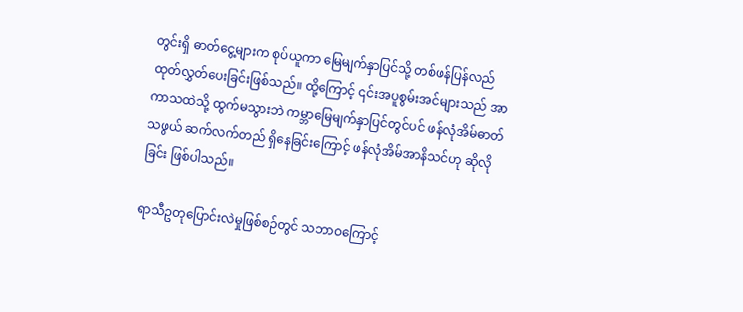တွင်းရှိ ဓာတ်ငွေ့များက စုပ်ယူကာ မြေမျက်နှာပြင်သို့ တစ်ဖန်ပြန်လည် ထုတ်လွှတ်ပေးခြင်းဖြစ်သည်။ ထို့ကြောင့် ၎င်းအပူစွမ်းအင်များသည် အာကာသထဲသို့ ထွက်မသွားဘဲ ကမ္ဘာမြေမျက်နှာပြင်တွင်ပင် ဖန်လုံအိမ်ဓာတ်သဖွယ် ဆက်လက်တည် ရှိနေခြင်းကြောင့် ဖန်လုံအိမ်အာနိသင်ဟု ဆိုလိုခြင်း ဖြစ်ပါသည်။

ရာသီဥတုပြောင်းလဲမှုဖြစ်စဉ်တွင် သဘာဝကြောင့်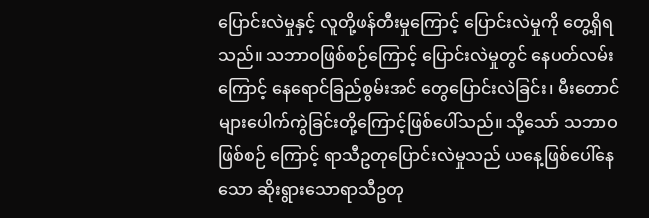ပြောင်းလဲမှုနှင့် လူတို့ဖန်တီးမှုကြောင့် ပြောင်းလဲမှုကို တွေ့ရှိရသည်။ သဘာဝဖြစ်စဉ်ကြောင့် ပြောင်းလဲမှုတွင် နေပတ်လမ်းကြောင့် နေရောင်ခြည်စွမ်းအင် တွေပြောင်းလဲခြင်း၊ မီးတောင်များပေါက်ကွဲခြင်းတို့ကြောင့်ဖြစ်‌ပေါ်သည်။ သို့သော် သဘာဝဖြစ်စဉ် ကြောင့် ရာသီဥတုပြောင်းလဲမှုသည် ယနေ့ဖြစ်ပေါ်နေသော ဆိုးရွားသောရာသီဥတု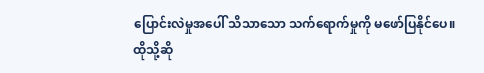ပြောင်းလဲမှုအပေါ် သိသာသော သက်ရောက်မှုကို မဖော်ပြနိုင်‌ပေ။ ထိုသို့ဆို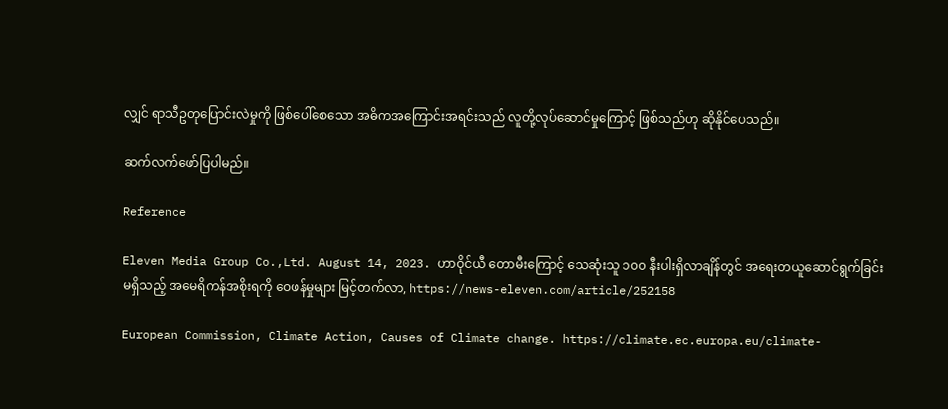လျှင် ရာသီဥတုပြောင်းလဲမှုကို ဖြစ်ပေါ်စေသော အဓိကအကြောင်းအရင်းသည် လူတို့လုပ်ဆောင်မှုကြောင့် ဖြစ်သည်ဟု ဆိုနိုင်ပေသည်။

ဆက်လက်ဖော်ပြပါမည်။

Reference

Eleven Media Group Co.,Ltd. August 14, 2023. ဟာဝိုင်ယီ တောမီးကြောင့် သေဆုံးသူ ၁၀၀ နီးပါးရှိလာချိန်တွင် အရေးတယူဆောင်ရွက်ခြင်းမရှိသည့် အမေရိကန်အစိုးရကို ဝေဖန်မှုများ မြင့်တက်လာ, https://news-eleven.com/article/252158

European Commission, Climate Action, Causes of Climate change. https://climate.ec.europa.eu/climate-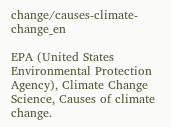change/causes-climate-change_en

EPA (United States Environmental Protection Agency), Climate Change Science, Causes of climate change.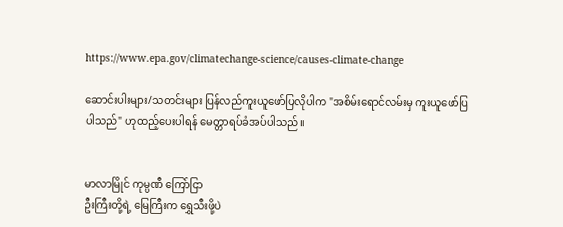https://www.epa.gov/climatechange-science/causes-climate-change

ဆောင်းပါးများ/သတင်းများ ပြန်လည်ကူးယူဖော်ပြလိုပါက "အစိမ်းရောင်လမ်းမှ ကူးယူဖော်ပြပါသည်" ဟုထည့်ပေးပါရန် မေတ္တာရပ်ခံအပ်ပါသည်။


မာလာမြိုင် ကုမ္ပဏီ ကြော်ငြာ
ဦးကြီးတို့ရဲ့ မြေကြီးက ရွှေသီးဖို့ပဲ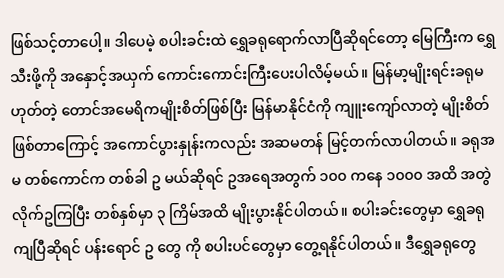ဖြစ်သင့်တာပေါ့။ ဒါပေမဲ့ စပါးခင်းထဲ ရွှေခရုရောက်လာပြီဆိုရင်တော့ မြေကြီးက ရွှေသီးဖို့ကို အနှောင့်အယှက် ကောင်းကောင်းကြီးပေးပါလိမ့်မယ်။ မြန်မာ့မျိုးရင်းခရုမဟုတ်တဲ့ တောင်အမေရိကမျိုးစိတ်ဖြစ်ပြီး မြန်မာနိုင်ငံကို ကျူးကျော်လာတဲ့ မျိုးစိတ်ဖြစ်တာကြောင့် အကောင်ပွားနှုန်းကလည်း အဆမတန် မြင့်တက်လာပါတယ်။ ခရုအမ တစ်ကောင်က တစ်ခါ ဥ မယ်ဆိုရင် ဥအရေအတွက် ၁၀၀ ကနေ ၁၀၀၀ အထိ အတွဲလိုက်ဥကြပြီး တစ်နှစ်မှာ ၃ ကြိမ်အထိ မျိုးပွားနိုင်ပါတယ်။ စပါးခင်းတွေမှာ ရွှေခရုကျပြီဆိုရင် ပန်းရောင် ဥ တွေ ကို စပါးပင်တွေမှာ တွေ့ရနိုင်ပါတယ်။ ဒီရွှေခရုတွေ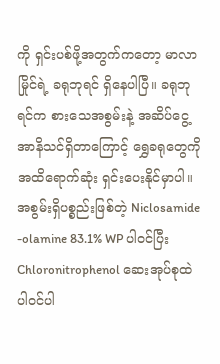ကို ရှင်းပစ်ဖို့အတွက်ကတော့ မာလာမြိုင်ရဲ့ ခရုဘုရင် ရှိနေပါပြီ။ ခရုဘုရင်က စားသေအစွမ်းနဲ့ အဆိပ်ငွေ့အာနိသင်ရှိတာကြောင့် ရွှေခရုတွေကို အထိရောက်ဆုံး ရှင်းပေးနိုင်မှာပါ။ အစွမ်းရှိပစ္စည်းဖြစ်တဲ့ Niclosamide -olamine 83.1% WP ပါဝင်ပြီး Chloronitrophenol ဆေးအုပ်စုထဲ ပါဝင်ပါ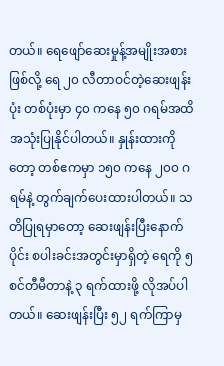တယ်။ ရေဖျော်ဆေးမှုန့်အမျိုးအစားဖြစ်လို့ ရေ ၂၀ လီတာဝင်တဲ့ဆေးဖျန်းပုံး တစ်ပုံးမှာ ၄၀ ကနေ ၅၀ ဂရမ်အထိ အသုံးပြုနိုင်ပါတယ်။ နှုန်းထားကိုတော့ တစ်ဧကမှာ ၁၅၀ ကနေ ၂၀၀ ဂရမ်နဲ့ တွက်ချက်ပေးထားပါတယ်။ သတိပြုရမှာတော့ ဆေးဖျန်းပြီးနောက်ပိုင်း စပါးခင်းအတွင်းမှာရှိတဲ့ ရေကို ၅ စင်တီမီတာနဲ့ ၃ ရက်ထားဖို့ လိုအပ်ပါတယ်။ ဆေးဖျန်းပြီး ၅၂ ရက်ကြာမှ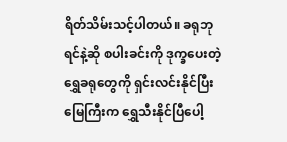ရိတ်သိမ်းသင့်ပါတယ်။ ခရုဘုရင်နဲ့ဆို စပါးခင်းကို ဒုက္ခပေးတဲ့ ရွှေခရုတွေကို ရှင်းလင်းနိုင်ပြီး မြေကြီးက ရွှေသီးနိုင်ပြီပေါ့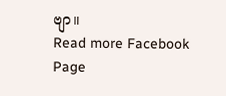ဗျာ။
Read more Facebook Page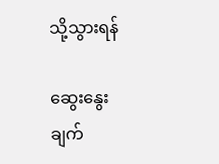သို့သွားရန်

ဆွေးနွေးချက်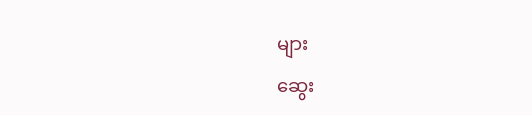များ

ဆွေး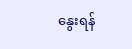နွေးရန်